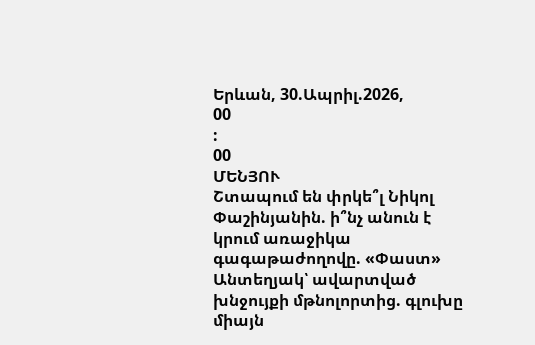Երևան, 30.Ապրիլ.2026,
00
:
00
ՄԵՆՅՈՒ
Շտապում են փրկե՞լ Նիկոլ Փաշինյանին. ի՞նչ անուն է կրում առաջիկա գագաթաժողովը. «Փաստ» Անտեղյակ՝ ավարտված խնջույքի մթնոլորտից. գլուխը միայն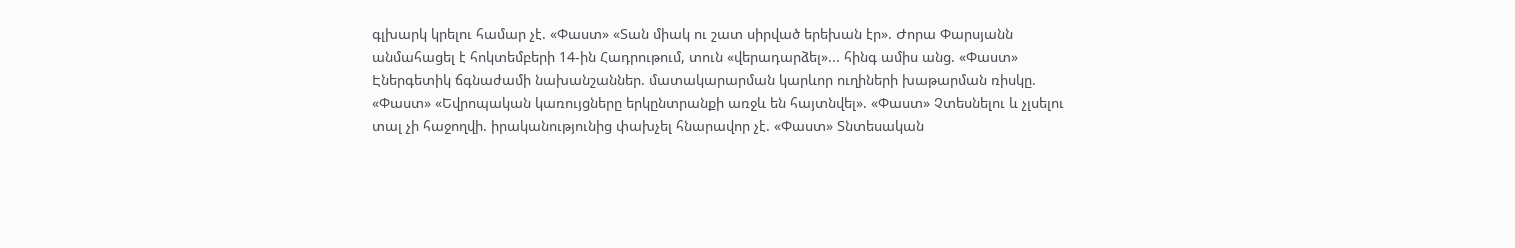գլխարկ կրելու համար չէ. «Փաստ» «Տան միակ ու շատ սիրված երեխան էր». Ժորա Փարսյանն անմահացել է հոկտեմբերի 14-ին Հադրութում, տուն «վերադարձել»... հինգ ամիս անց. «Փաստ» Էներգետիկ ճգնաժամի նախանշաններ. մատակարարման կարևոր ուղիների խաթարման ռիսկը. «Փաստ» «Եվրոպական կառույցները երկընտրանքի առջև են հայտնվել». «Փաստ» Չտեսնելու և չլսելու տալ չի հաջողվի. իրականությունից փախչել հնարավոր չէ. «Փաստ» Տնտեսական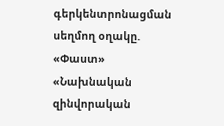գերկենտրոնացման սեղմող օղակը. «Փաստ» «Նախնական զինվորական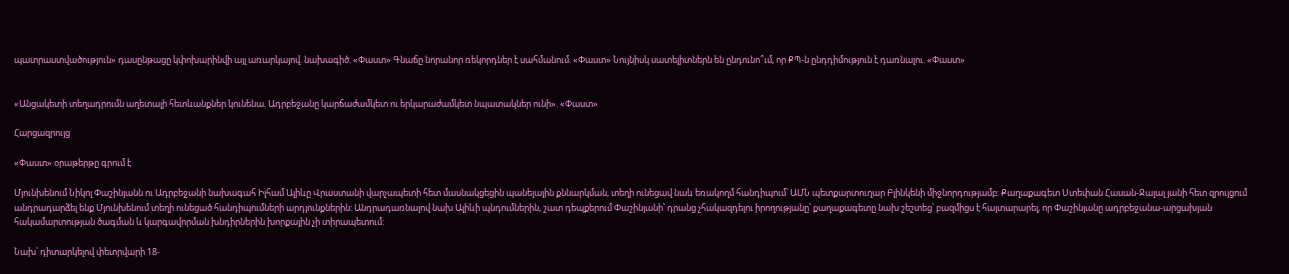պատրաստվածություն» դասընթացը կփոխարինվի այլ առարկայով. նախագիծ. «Փաստ» Գնաճը նորանոր ռեկորդներ է սահմանում. «Փաստ» Նույնիսկ սատելիտներն են ընդունո՞ւմ, որ ՔՊ-ն ընդդիմություն է դառնալու. «Փաստ»


«Անցակետի տեղադրումն աղետալի հետևանքներ կունենա. Ադրբեջանը կարճաժամկետ ու երկարաժամկետ նպատակներ ունի». «Փաստ»

Հարցազրույց

«Փաստ» օրաթերթը գրում է

Մյունխենում Նիկոլ Փաշինյանն ու Ադրբեջանի նախագահ Իլհամ Ալիևը Վրաստանի վարչապետի հետ մասնակցեցին պանելային քննարկման, տեղի ունեցավ նաև եռակողմ հանդիպում՝ ԱՄՆ պետքարտուղար Բլինկենի միջնորդությամբ: Քաղաքագետ Ստեփան Հասան-Ջալալ յանի հետ զրույցում անդրադարձել ենք Մյունխենում տեղի ունեցած հանդիպումների արդյունքներին: Անդրադառնալով նախ Ալիևի պնդումներին, շատ դեպքերում Փաշինյանի՝ դրանց չհակազդելու իրողությանը՝ քաղաքագետը նախ շեշտեց՝ բազմիցս է հայտարարել, որ Փաշինյանը ադրբեջանա-արցախյան հակամարտության ծագման և կարգավորման խնդիրներին խորքային չի տիրապետում:

Նախ՝ դիտարկելով փետրվարի 18-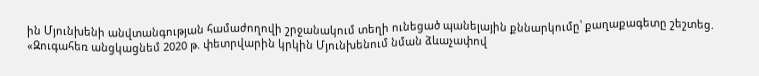ին Մյունխենի անվտանգության համաժողովի շրջանակում տեղի ունեցած պանելային քննարկումը՝ քաղաքագետը շեշտեց. «Զուգահեռ անցկացնեմ 2020 թ. փետրվարին կրկին Մյունխենում նման ձևաչափով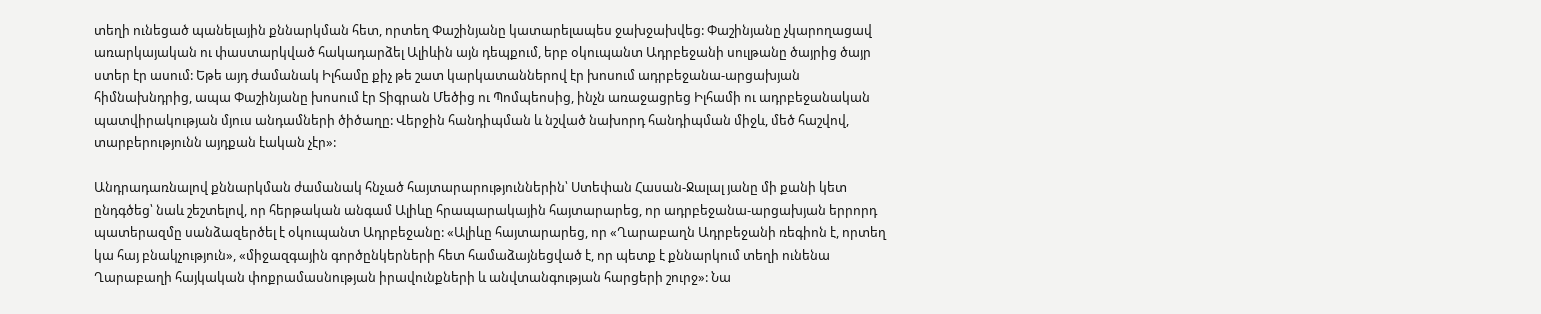տեղի ունեցած պանելային քննարկման հետ, որտեղ Փաշինյանը կատարելապես ջախջախվեց: Փաշինյանը չկարողացավ առարկայական ու փաստարկված հակադարձել Ալիևին այն դեպքում, երբ օկուպանտ Ադրբեջանի սուլթանը ծայրից ծայր ստեր էր ասում: Եթե այդ ժամանակ Իլհամը քիչ թե շատ կարկատաններով էր խոսում ադրբեջանա-արցախյան հիմնախնդրից, ապա Փաշինյանը խոսում էր Տիգրան Մեծից ու Պոմպեոսից, ինչն առաջացրեց Իլհամի ու ադրբեջանական պատվիրակության մյուս անդամների ծիծաղը: Վերջին հանդիպման և նշված նախորդ հանդիպման միջև, մեծ հաշվով, տարբերությունն այդքան էական չէր»:

Անդրադառնալով քննարկման ժամանակ հնչած հայտարարություններին՝ Ստեփան Հասան-Ջալալ յանը մի քանի կետ ընդգծեց՝ նաև շեշտելով, որ հերթական անգամ Ալիևը հրապարակային հայտարարեց, որ ադրբեջանա-արցախյան երրորդ պատերազմը սանձազերծել է օկուպանտ Ադրբեջանը: «Ալիևը հայտարարեց, որ «Ղարաբաղն Ադրբեջանի ռեգիոն է, որտեղ կա հայ բնակչություն», «միջազգային գործընկերների հետ համաձայնեցված է, որ պետք է քննարկում տեղի ունենա Ղարաբաղի հայկական փոքրամասնության իրավունքների և անվտանգության հարցերի շուրջ»: Նա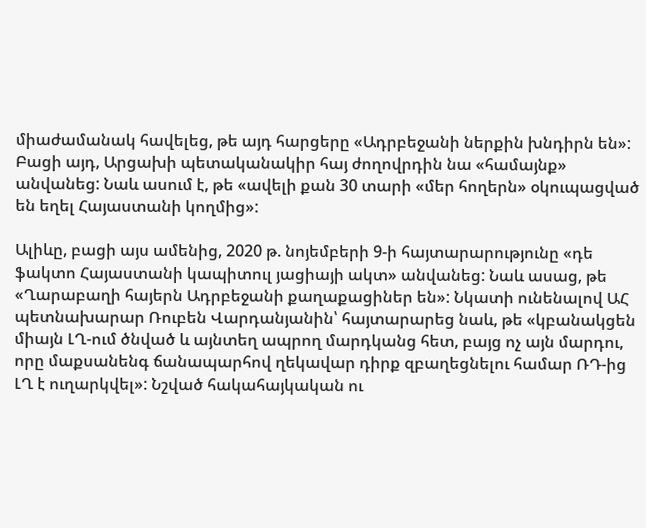միաժամանակ հավելեց, թե այդ հարցերը «Ադրբեջանի ներքին խնդիրն են»: Բացի այդ, Արցախի պետականակիր հայ ժողովրդին նա «համայնք» անվանեց: Նաև ասում է, թե «ավելի քան 30 տարի «մեր հողերն» օկուպացված են եղել Հայաստանի կողմից»:

Ալիևը, բացի այս ամենից, 2020 թ. նոյեմբերի 9-ի հայտարարությունը «դե ֆակտո Հայաստանի կապիտուլ յացիայի ակտ» անվանեց: Նաև ասաց, թե «Ղարաբաղի հայերն Ադրբեջանի քաղաքացիներ են»: Նկատի ունենալով ԱՀ պետնախարար Ռուբեն Վարդանյանին՝ հայտարարեց նաև, թե «կբանակցեն միայն ԼՂ-ում ծնված և այնտեղ ապրող մարդկանց հետ, բայց ոչ այն մարդու, որը մաքսանենգ ճանապարհով ղեկավար դիրք զբաղեցնելու համար ՌԴ-ից ԼՂ է ուղարկվել»: Նշված հակահայկական ու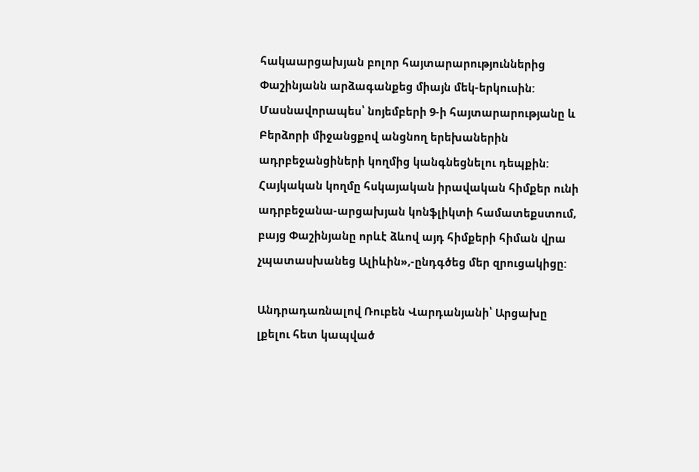հակաարցախյան բոլոր հայտարարություններից Փաշինյանն արձագանքեց միայն մեկ-երկուսին: Մասնավորապես՝ նոյեմբերի 9-ի հայտարարությանը և Բերձորի միջանցքով անցնող երեխաներին ադրբեջանցիների կողմից կանգնեցնելու դեպքին: Հայկական կողմը հսկայական իրավական հիմքեր ունի ադրբեջանա-արցախյան կոնֆլիկտի համատեքստում, բայց Փաշինյանը որևէ ձևով այդ հիմքերի հիման վրա չպատասխանեց Ալիևին»,-ընդգծեց մեր զրուցակիցը:

Անդրադառնալով Ռուբեն Վարդանյանի՝ Արցախը լքելու հետ կապված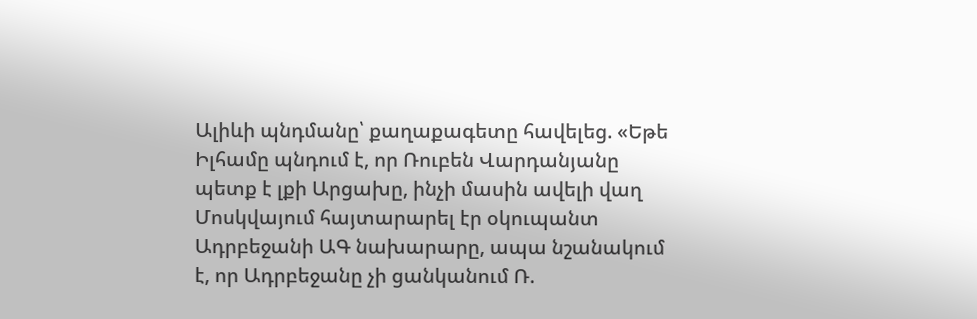Ալիևի պնդմանը՝ քաղաքագետը հավելեց. «Եթե Իլհամը պնդում է, որ Ռուբեն Վարդանյանը պետք է լքի Արցախը, ինչի մասին ավելի վաղ Մոսկվայում հայտարարել էր օկուպանտ Ադրբեջանի ԱԳ նախարարը, ապա նշանակում է, որ Ադրբեջանը չի ցանկանում Ռ.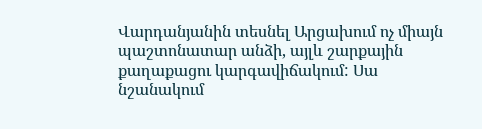Վարդանյանին տեսնել Արցախում ոչ միայն պաշտոնատար անձի, այլև շարքային քաղաքացու կարգավիճակում: Սա նշանակում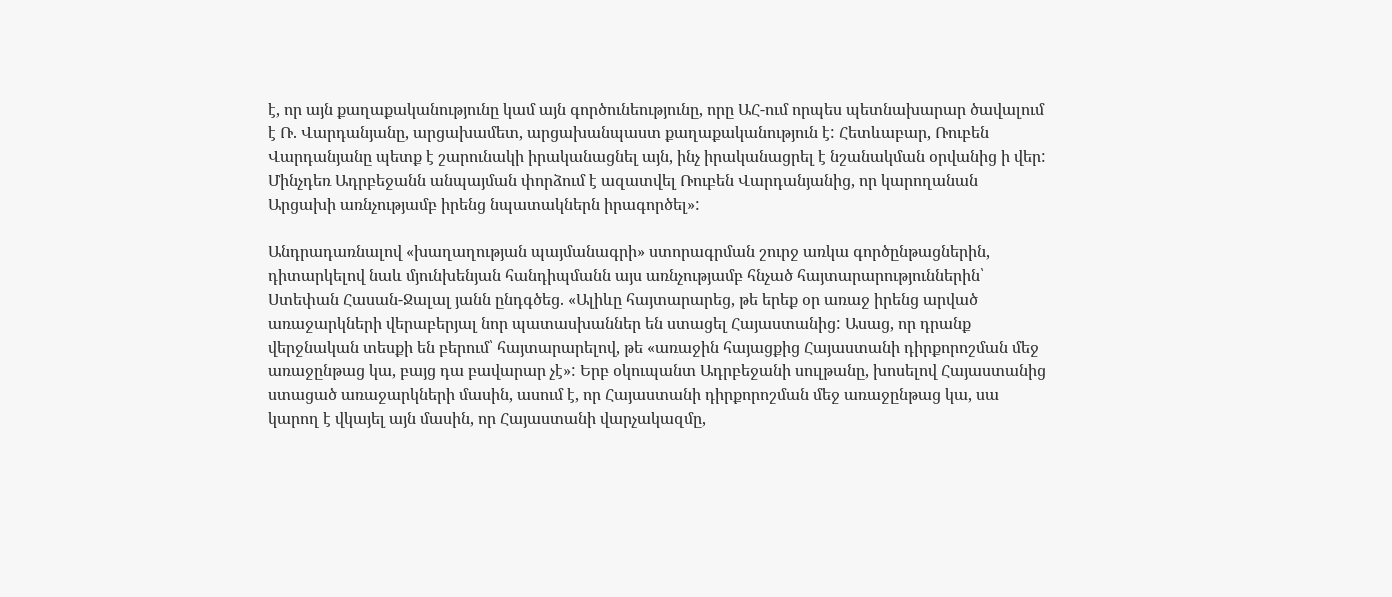է, որ այն քաղաքականությունը կամ այն գործունեությունը, որը ԱՀ-ում որպես պետնախարար ծավալում է Ռ. Վարդանյանը, արցախամետ, արցախանպաստ քաղաքականություն է: Հետևաբար, Ռուբեն Վարդանյանը պետք է շարունակի իրականացնել այն, ինչ իրականացրել է նշանակման օրվանից ի վեր: Մինչդեռ Ադրբեջանն անպայման փորձում է ազատվել Ռուբեն Վարդանյանից, որ կարողանան Արցախի առնչությամբ իրենց նպատակներն իրագործել»:

Անդրադառնալով «խաղաղության պայմանագրի» ստորագրման շուրջ առկա գործընթացներին, դիտարկելով նաև մյունխենյան հանդիպմանն այս առնչությամբ հնչած հայտարարություններին՝ Ստեփան Հասան-Ջալալ յանն ընդգծեց. «Ալիևը հայտարարեց, թե երեք օր առաջ իրենց արված առաջարկների վերաբերյալ նոր պատասխաններ են ստացել Հայաստանից: Ասաց, որ դրանք վերջնական տեսքի են բերում՝ հայտարարելով, թե «առաջին հայացքից Հայաստանի դիրքորոշման մեջ առաջընթաց կա, բայց դա բավարար չէ»: Երբ օկուպանտ Ադրբեջանի սուլթանը, խոսելով Հայաստանից ստացած առաջարկների մասին, ասում է, որ Հայաստանի դիրքորոշման մեջ առաջընթաց կա, սա կարող է վկայել այն մասին, որ Հայաստանի վարչակազմը,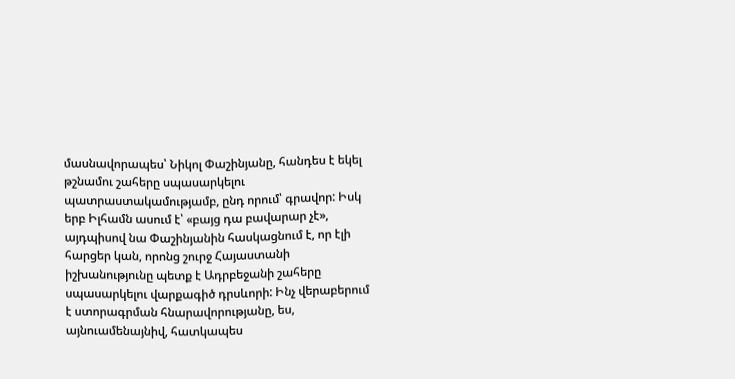մասնավորապես՝ Նիկոլ Փաշինյանը, հանդես է եկել թշնամու շահերը սպասարկելու պատրաստակամությամբ, ընդ որում՝ գրավոր: Իսկ երբ Իլհամն ասում է՝ «բայց դա բավարար չէ», այդպիսով նա Փաշինյանին հասկացնում է, որ էլի հարցեր կան, որոնց շուրջ Հայաստանի իշխանությունը պետք է Ադրբեջանի շահերը սպասարկելու վարքագիծ դրսևորի: Ինչ վերաբերում է ստորագրման հնարավորությանը, ես, այնուամենայնիվ, հատկապես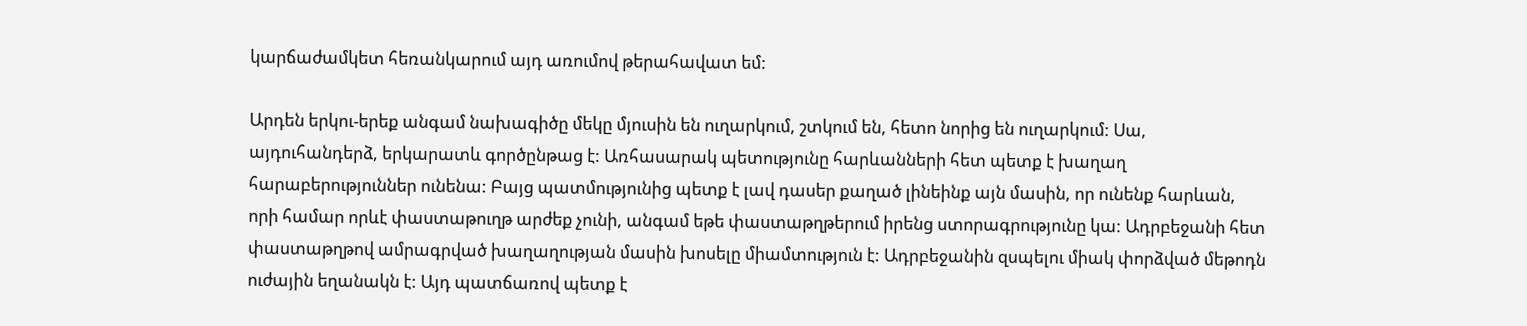կարճաժամկետ հեռանկարում այդ առումով թերահավատ եմ:

Արդեն երկու-երեք անգամ նախագիծը մեկը մյուսին են ուղարկում, շտկում են, հետո նորից են ուղարկում: Սա, այդուհանդերձ, երկարատև գործընթաց է: Առհասարակ պետությունը հարևանների հետ պետք է խաղաղ հարաբերություններ ունենա: Բայց պատմությունից պետք է լավ դասեր քաղած լինեինք այն մասին, որ ունենք հարևան, որի համար որևէ փաստաթուղթ արժեք չունի, անգամ եթե փաստաթղթերում իրենց ստորագրությունը կա: Ադրբեջանի հետ փաստաթղթով ամրագրված խաղաղության մասին խոսելը միամտություն է: Ադրբեջանին զսպելու միակ փորձված մեթոդն ուժային եղանակն է: Այդ պատճառով պետք է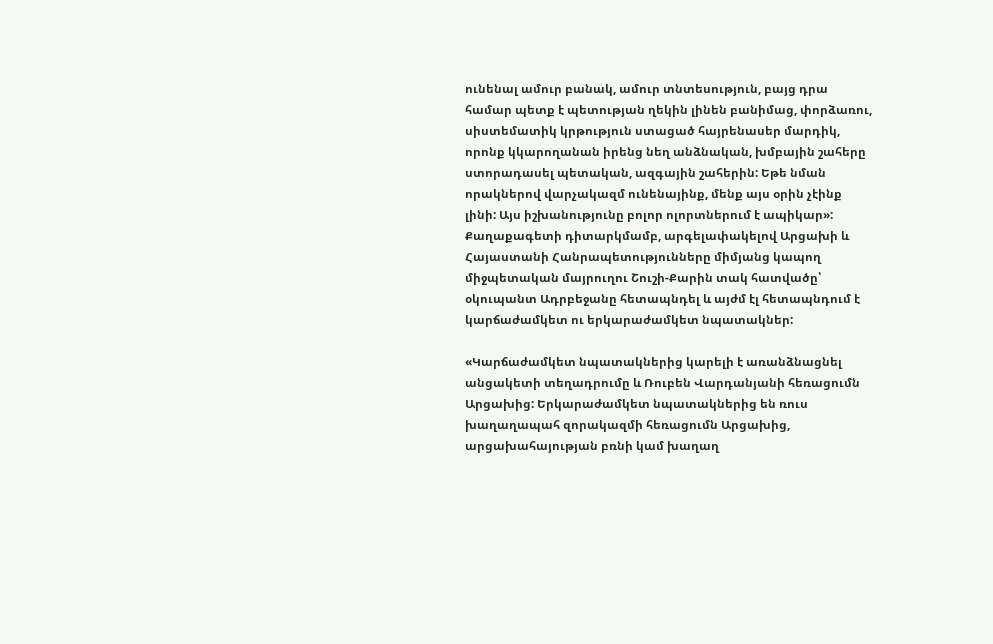ունենալ ամուր բանակ, ամուր տնտեսություն, բայց դրա համար պետք է պետության ղեկին լինեն բանիմաց, փորձառու, սիստեմատիկ կրթություն ստացած հայրենասեր մարդիկ, որոնք կկարողանան իրենց նեղ անձնական, խմբային շահերը ստորադասել պետական, ազգային շահերին: Եթե նման որակներով վարչակազմ ունենայինք, մենք այս օրին չէինք լինի: Այս իշխանությունը բոլոր ոլորտներում է ապիկար»: Քաղաքագետի դիտարկմամբ, արգելափակելով Արցախի և Հայաստանի Հանրապետությունները միմյանց կապող միջպետական մայրուղու Շուշի-Քարին տակ հատվածը՝ օկուպանտ Ադրբեջանը հետապնդել և այժմ էլ հետապնդում է կարճաժամկետ ու երկարաժամկետ նպատակներ:

«Կարճաժամկետ նպատակներից կարելի է առանձնացնել անցակետի տեղադրումը և Ռուբեն Վարդանյանի հեռացումն Արցախից: Երկարաժամկետ նպատակներից են ռուս խաղաղապահ զորակազմի հեռացումն Արցախից, արցախահայության բռնի կամ խաղաղ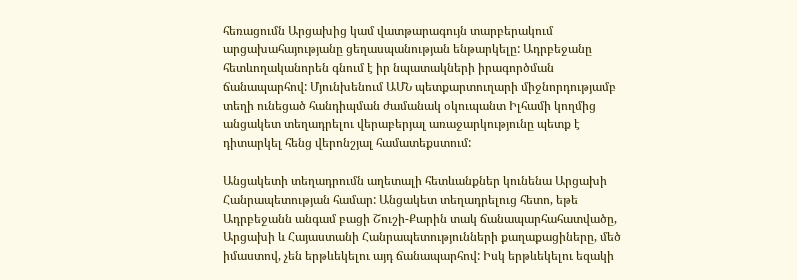հեռացումն Արցախից կամ վատթարագույն տարբերակում արցախահայությանը ցեղասպանության ենթարկելը: Ադրբեջանը հետևողականորեն գնում է իր նպատակների իրագործման ճանապարհով: Մյունխենում ԱՄՆ պետքարտուղարի միջնորդությամբ տեղի ունեցած հանդիպման ժամանակ օկուպանտ Իլհամի կողմից անցակետ տեղադրելու վերաբերյալ առաջարկությունը պետք է դիտարկել հենց վերոնշյալ համատեքստում:

Անցակետի տեղադրումն աղետալի հետևանքներ կունենա Արցախի Հանրապետության համար: Անցակետ տեղադրելուց հետո, եթե Ադրբեջանն անգամ բացի Շուշի-Քարին տակ ճանապարհահատվածը, Արցախի և Հայաստանի Հանրապետությունների քաղաքացիները, մեծ իմաստով, չեն երթևեկելու այդ ճանապարհով: Իսկ երթևեկելու եզակի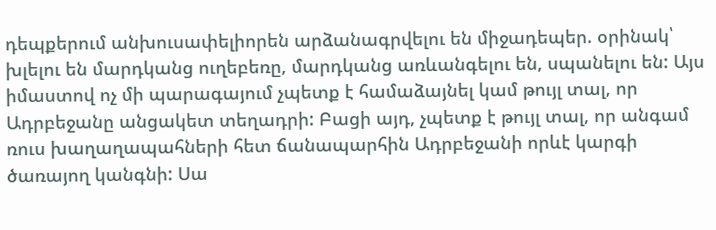դեպքերում անխուսափելիորեն արձանագրվելու են միջադեպեր. օրինակ՝ խլելու են մարդկանց ուղեբեռը, մարդկանց առևանգելու են, սպանելու են: Այս իմաստով ոչ մի պարագայում չպետք է համաձայնել կամ թույլ տալ, որ Ադրբեջանը անցակետ տեղադրի: Բացի այդ, չպետք է թույլ տալ, որ անգամ ռուս խաղաղապահների հետ ճանապարհին Ադրբեջանի որևէ կարգի ծառայող կանգնի: Սա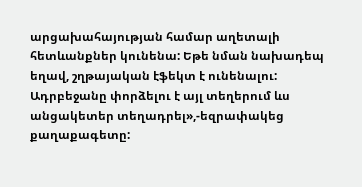արցախահայության համար աղետալի հետևանքներ կունենա: Եթե նման նախադեպ եղավ, շղթայական էֆեկտ է ունենալու: Ադրբեջանը փորձելու է այլ տեղերում ևս անցակետեր տեղադրել»,-եզրափակեց քաղաքագետը: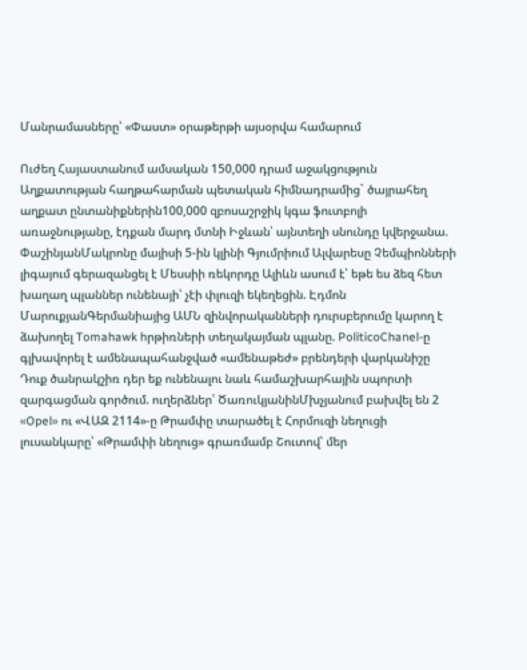Մանրամասները՝ «Փաստ» օրաթերթի այսօրվա համարում

Ուժեղ Հայաստանում ամսական 150,000 դրամ աջակցություն Աղքատության հաղթահարման պետական հիմնադրամից` ծայրահեղ աղքատ ընտանիքներին100,000 զբոսաշրջիկ կգա ֆուտբոլի առաջնությանը, էդքան մարդ մտնի Իջևան՝ այնտեղի սնունդը կվերջանա. ՓաշինյանՄակրոնը մայիսի 5-ին կլինի Գյումրիում Ալվարեսը Չեմպիոնների լիգայում գերազանցել է Մեսսիի ռեկորդը Ալիևն ասում է՝ եթե ես ձեզ հետ խաղաղ պլաններ ունենայի՝ չէի փլուզի եկեղեցին. Էդմոն ՄարուքյանԳերմանիայից ԱՄՆ զինվորականների դուրսբերումը կարող է ձախողել Tomahawk hրթիռների տեղակայման պլանը. PoliticoChanel-ը գլխավորել է ամենապահանջված «ամենաթեժ» բրենդերի վարկանիշը Դուք ծանրակշիռ դեր եք ունենալու նաև համաշխարհային սպորտի զարգացման գործում. ուղերձներ՝ ԾառուկյանինՄխչյանում բախվել են 2 «Opel» ու «ՎԱԶ 2114»-ը Թրամփը տարածել է Հորմուզի նեղուցի լուսանկարը՝ «Թրամփի նեղուց» գրառմամբ Շուտով՝ մեր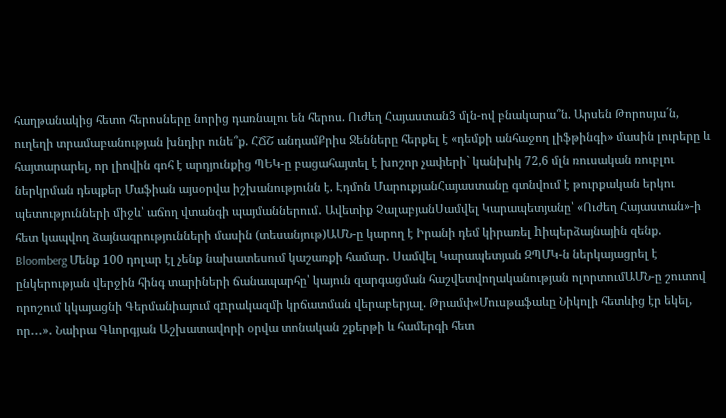հաղթանակից հետո հերոսները նորից դառնալու են հերոս. Ուժեղ Հայաստան3 մլն-ով բնակարա՞ն. Արսեն Թորոսյա´ն, ուղեղի տրամաբանության խնդիր ունե՞ք. ՀՃՇ անդամՔրիս Ջենները հերքել է «դեմքի անհաջող լիֆթինգի» մասին լուրերը և հայտարարել, որ լիովին գոհ է արդյունքից ՊԵԿ-ը բացահայտել է խոշոր չափերի` կանխիկ 72,6 մլն ռուսական ռուբլու ներկրման դեպքեր Մաֆիան այսօրվա իշխանությունն է. Էդմոն ՄարուքյանՀայաստանը գտնվում է թուրքական երկու պետությունների միջև՝ աճող վտանգի պայմաններում․ Ավետիք ՉալաբյանՍամվել Կարապետյանը՝ «Ուժեղ Հայաստան»-ի հետ կապվող ձայնագրությունների մասին (տեսանյութ)ԱՄՆ-ը կարող է Իրանի դեմ կիրառել hիպերձայնային զենք. Bloomberg Մենք 100 դոլար էլ չենք նախատեսում կաշառքի համար․ Սամվել Կարապետյան ԶՊՄԿ-ն ներկայացրել է ընկերության վերջին հինգ տարիների ճանապարհը՝ կայուն զարգացման հաշվետվողականության ոլորտումԱՄՆ-ը շուտով որոշում կկայացնի Գերմանիայում զnրակազմի կրճատման վերաբերյալ. Թրամփ«Մուսթաֆաևը Նիկոլի հետևից էր եկել, որ․․․»․ Նաիրա Գևորգյան Աշխատավորի օրվա տոնական շքերթի և համերգի հետ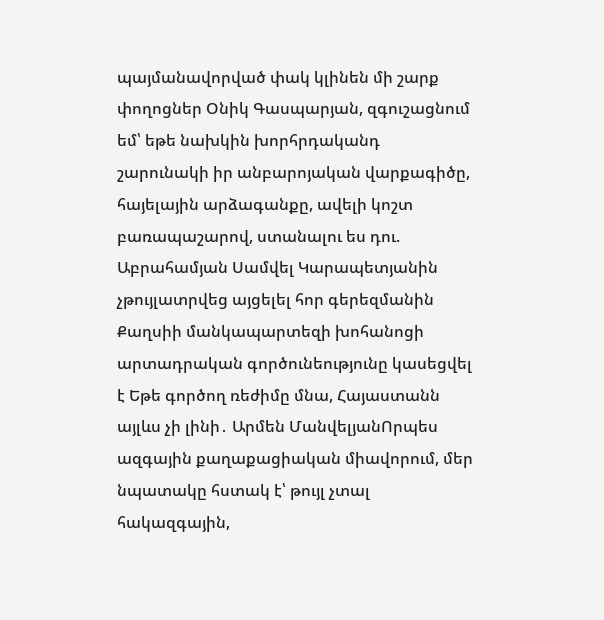պայմանավորված փակ կլինեն մի շարք փողոցներ Օնիկ Գասպարյան, զգուշացնում եմ՝ եթե նախկին խորհրդականդ շարունակի իր անբարոյական վարքագիծը, հայելային արձագանքը, ավելի կոշտ բառապաշարով, ստանալու ես դու. Աբրահամյան Սամվել Կարապետյանին չթույլատրվեց այցելել հոր գերեզմանին Քաղսիի մանկապարտեզի խոհանոցի արտադրական գործունեությունը կասեցվել է Եթե գործող ռեժիմը մնա, Հայաստանն այլևս չի լինի․ Արմեն ՄանվելյանՈրպես ազգային քաղաքացիական միավորում, մեր նպատակը հստակ է՝ թույլ չտալ հակազգային,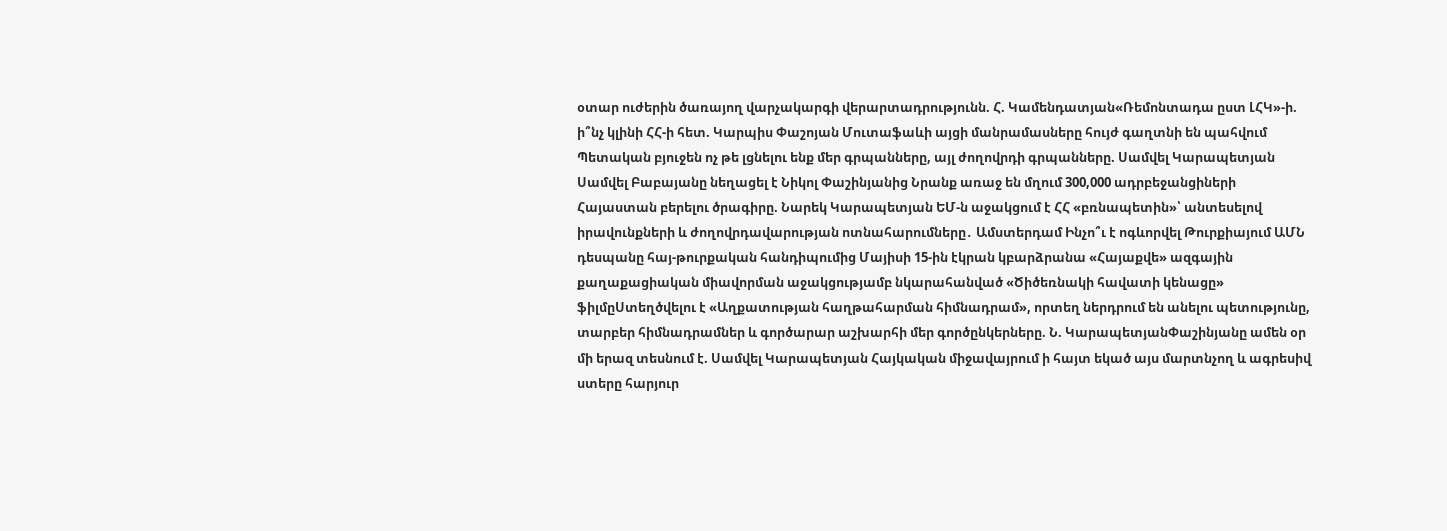օտար ուժերին ծառայող վարչակարգի վերարտադրությունն. Հ. Կամենդատյան«Ռեմոնտադա ըստ ԼՀԿ»-ի. ի՞նչ կլինի ՀՀ-ի հետ. Կարպիս Փաշոյան Մուտաֆաևի այցի մանրամասները հույժ գաղտնի են պահվում Պետական բյուջեն ոչ թե լցնելու ենք մեր գրպանները, այլ ժողովրդի գրպանները. Սամվել Կարապետյան Սամվել Բաբայանը նեղացել է Նիկոլ Փաշինյանից Նրանք առաջ են մղում 300,000 ադրբեջանցիների Հայաստան բերելու ծրագիրը. Նարեկ Կարապետյան ԵՄ-ն աջակցում է ՀՀ «բռնապետին»՝ անտեսելով իրավունքների և ժողովրդավարության ոտնահարումները․ Ամստերդամ Ինչո՞ւ է ոգևորվել Թուրքիայում ԱՄՆ դեսպանը հայ-թուրքական հանդիպումից Մայիսի 15-ին էկրան կբարձրանա «Հայաքվե» ազգային քաղաքացիական միավորման աջակցությամբ նկարահանված «Ծիծեռնակի հավատի կենացը» ֆիլմըՍտեղծվելու է «Աղքատության հաղթահարման հիմնադրամ», որտեղ ներդրում են անելու պետությունը, տարբեր հիմնադրամներ և գործարար աշխարհի մեր գործընկերները. Ն. ԿարապետյանՓաշինյանը ամեն օր մի երազ տեսնում է. Սամվել Կարապետյան Հայկական միջավայրում ի հայտ եկած այս մարտնչող և ագրեսիվ ստերը հարյուր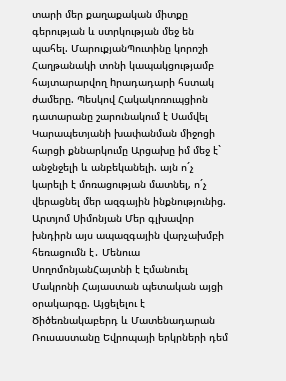տարի մեր քաղաքական միտքը գերության և ստրկության մեջ են պահել. ՄարուքյանՊուտինը կորոշի Հաղթանակի տոնի կապակցությամբ հայտարարվող hրադադարի հստակ ժամերը. Պեսկով Հակակոռուպցիոն դատարանը շարունակում է Սամվել Կարապետյանի խափանման միջոցի հարցի քննարկումը Արցախը իմ մեջ է` անջնջելի և անբեկանելի. այն ո´չ կարելի է մոռացության մատնել, ո´չ վերացնել մեր ազգային ինքնությունից. Արտյոմ Սիմոնյան Մեր գլխավոր խնդիրն այս ապազգային վարչախմբի հեռացումն է․ Մենուա ՍողոմոնյանՀայտնի է Էմանուել Մակրոնի Հայաստան պետական այցի օրակարգը. Այցելելու է Ծիծեռնակաբերդ և Մատենադարան Ռուսաստանը Եվրոպայի երկրների դեմ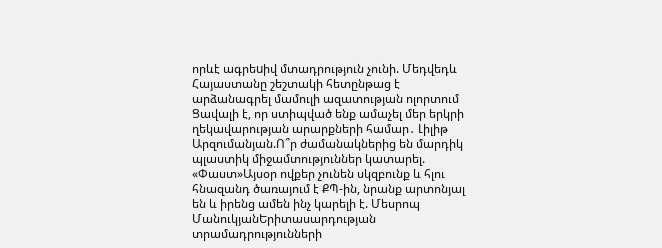որևէ ագրեuիվ մտադրություն չունի. Մեդվեդև Հայաստանը շեշտակի հետընթաց է արձանագրել մամուլի ազատության ոլորտում Ցավալի է, որ ստիպված ենք ամաչել մեր երկրի ղեկավարության արարքների համար․ Լիլիթ Արզումանյան.Ո՞ր ժամանակներից են մարդիկ պլաստիկ միջամտություններ կատարել. «Փաստ»Այսօր ովքեր չունեն սկզբունք և հլու հնազանդ ծառայում է ՔՊ-ին, նրանք արտոնյալ են և իրենց ամեն ինչ կարելի է. Մեսրոպ ՄանուկյանԵրիտասարդության տրամադրությունների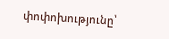փոփոխությունը՝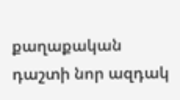քաղաքական դաշտի նոր ազդակ